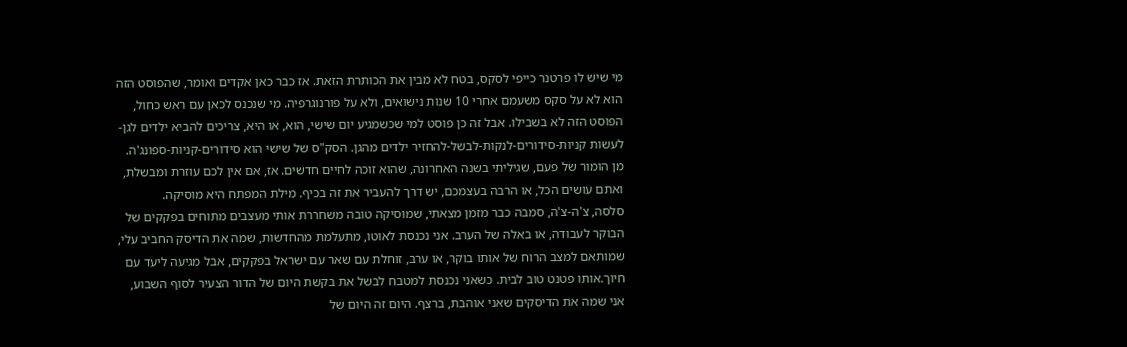מי שיש לו פרטנר כייפי לסקס, בטח לא מבין את הכותרת הזאת. אז כבר כאן אקדים ואומר, שהפוסט הזה הוא לא על סקס משעמם אחרי 10 שנות נישואים, ולא על פורנוגרפיה. מי שנכנס לכאן עם ראש כחול, הפוסט הזה לא בשבילו. אבל זה כן פוסט למי שכשמגיע יום שישי, הוא, או היא, צריכים להביא ילדים לגן-לעשות קניות-סידורים-לנקות-לבשל-להחזיר ילדים מהגן. הסק"ס של שישי הוא סידורים-קניות-ספונג'ה. מן הומור של פעם, שגיליתי בשנה האחרונה, שהוא זוכה לחיים חדשים. אז, אם אין לכם עוזרת ומבשלת, ואתם עושים הכל, או הרבה בעצמכם, יש דרך להעביר את זה בכיף. מילת המפתח היא מוסיקה.
סלסה, צ'ה-צ'ה, סמבה כבר מזמן מצאתי, שמוסיקה טובה משחררת אותי מעצבים מתוחים בפקקים של הבוקר לעבודה, או באלה של הערב. אני נכנסת לאוטו, מתעלמת מהחדשות, שמה את הדיסק החביב עלי, שמותאם למצב הרוח של אותו בוקר, או ערב, זוחלת עם שאר עם ישראל בפקקים, אבל מגיעה ליעד עם חיוך.אותו פטנט טוב לבית. כשאני נכנסת למטבח לבשל את בקשת היום של הדור הצעיר לסוף השבוע, אני שמה את הדיסקים שאני אוהבת, ברצף. היום זה היום של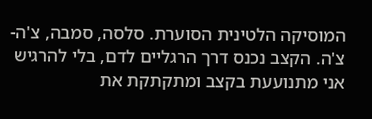המוסיקה הלטינית הסוערת. סלסה, סמבה, צ'ה-צ'ה. הקצב נכנס דרך הרגליים לדם, בלי להרגיש אני מתנועעת בקצב ומתקתקת את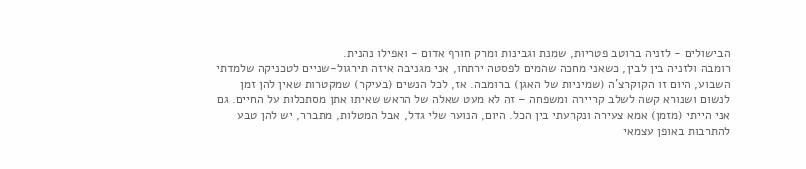הבישולים - לזניה ברוטב פטריות, שמנת וגבינות ומרק חורף אדום - ואפילו נהנית.
רומבה ולזניה בין לבין, כשאני מחכה שהמים לפסטה ירתחו, אני מגניבה איזה תירגול-שניים לטכניקה שלמדתי השבוע, היום זו הקוקרצ'ה (שמיניות של האגן) ברומבה. אז, לכל הנשים (בעיקר) שמקטרות שאין להן זמן לנשום ושנורא קשה לשלב קריירה ומשפחה – זה לא מעט שאלה של הראש שאיתו אתן מסתכלות על החיים. גם אני הייתי (מזמן) אמא צעירה ונקרעתי בין הכל. היום, הנוער שלי גדל, אבל המטלות, מתברר, יש להן טבע להתרבות באופן עצמאי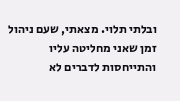ובלתי תלוי. מצאתי, שעם ניהול זמן שאני מחליטה עליו והתייחסות לדברים לא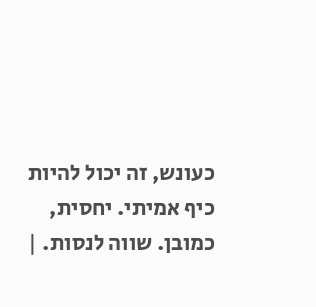כעונש, זה יכול להיות כיף אמיתי. יחסית, כמובן. שווה לנסות. |